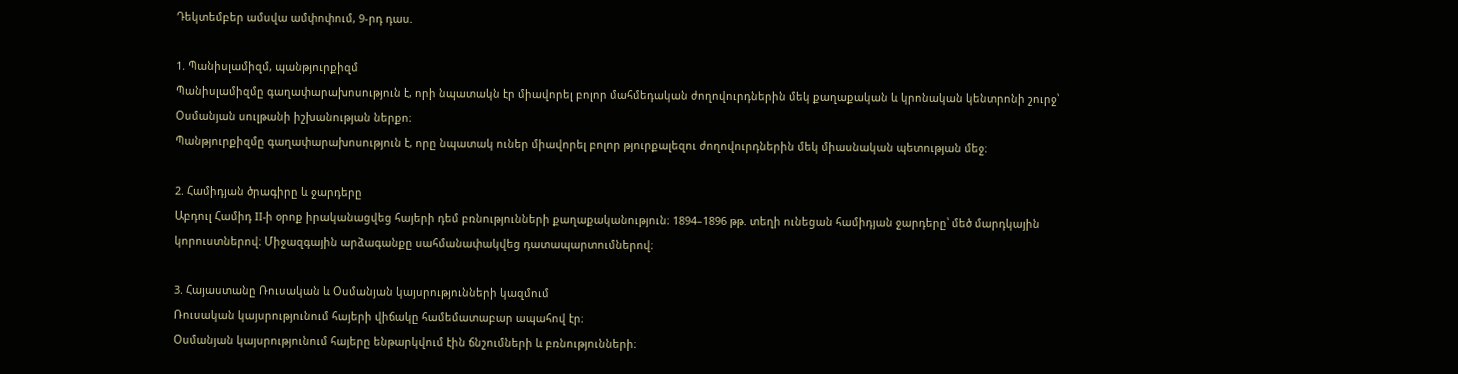Դեկտեմբեր ամսվա ամփոփում, 9-րդ դաս.

1. Պանիսլամիզմ, պանթյուրքիզմ
Պանիսլամիզմը գաղափարախոսություն է, որի նպատակն էր միավորել բոլոր մահմեդական ժողովուրդներին մեկ քաղաքական և կրոնական կենտրոնի շուրջ՝ Օսմանյան սուլթանի իշխանության ներքո։
Պանթյուրքիզմը գաղափարախոսություն է, որը նպատակ ուներ միավորել բոլոր թյուրքալեզու ժողովուրդներին մեկ միասնական պետության մեջ։

2. Համիդյան ծրագիրը և ջարդերը
Աբդուլ Համիդ II-ի օրոք իրականացվեց հայերի դեմ բռնությունների քաղաքականություն։ 1894–1896 թթ. տեղի ունեցան համիդյան ջարդերը՝ մեծ մարդկային կորուստներով։ Միջազգային արձագանքը սահմանափակվեց դատապարտումներով։

3. Հայաստանը Ռուսական և Օսմանյան կայսրությունների կազմում
Ռուսական կայսրությունում հայերի վիճակը համեմատաբար ապահով էր։
Օսմանյան կայսրությունում հայերը ենթարկվում էին ճնշումների և բռնությունների։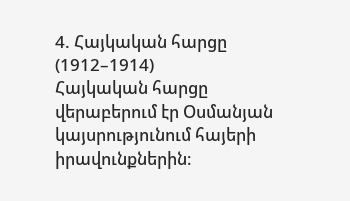4. Հայկական հարցը (1912–1914)
Հայկական հարցը վերաբերում էր Օսմանյան կայսրությունում հայերի իրավունքներին։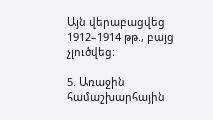Այն վերաբացվեց 1912–1914 թթ., բայց չլուծվեց։

5. Առաջին համաշխարհային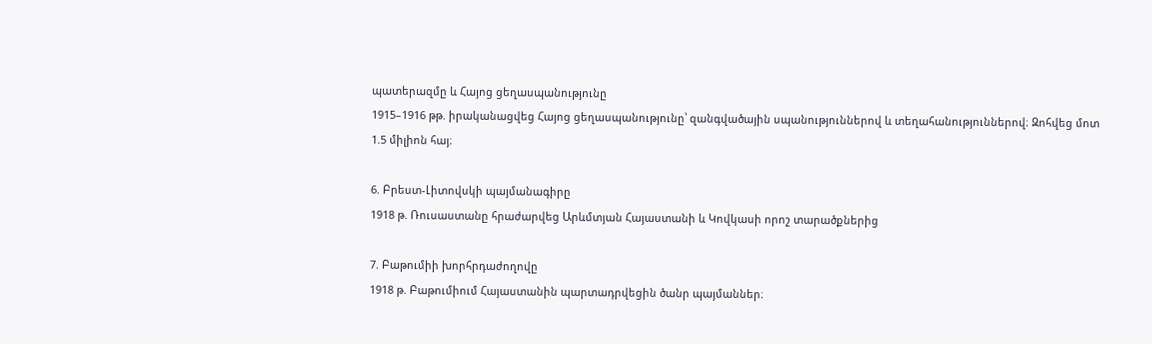պատերազմը և Հայոց ցեղասպանությունը
1915–1916 թթ. իրականացվեց Հայոց ցեղասպանությունը՝ զանգվածային սպանություններով և տեղահանություններով։ Զոհվեց մոտ 1.5 միլիոն հայ։

6. Բրեստ-Լիտովսկի պայմանագիրը
1918 թ. Ռուսաստանը հրաժարվեց Արևմտյան Հայաստանի և Կովկասի որոշ տարածքներից

7. Բաթումիի խորհրդաժողովը
1918 թ. Բաթումիում Հայաստանին պարտադրվեցին ծանր պայմաններ։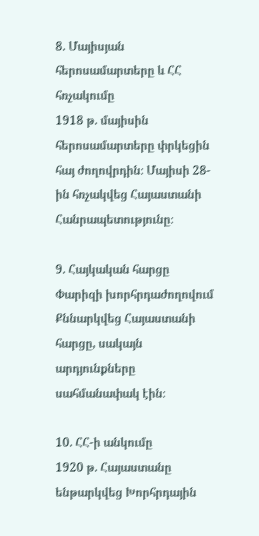8. Մայիսյան հերոսամարտերը և ՀՀ հռչակումը
1918 թ. մայիսին հերոսամարտերը փրկեցին հայ ժողովրդին։ Մայիսի 28-ին հռչակվեց Հայաստանի Հանրապետությունը։

9. Հայկական հարցը Փարիզի խորհրդաժողովում
Քննարկվեց Հայաստանի հարցը, սակայն արդյունքները սահմանափակ էին։

10. ՀՀ-ի անկումը
1920 թ. Հայաստանը ենթարկվեց Խորհրդային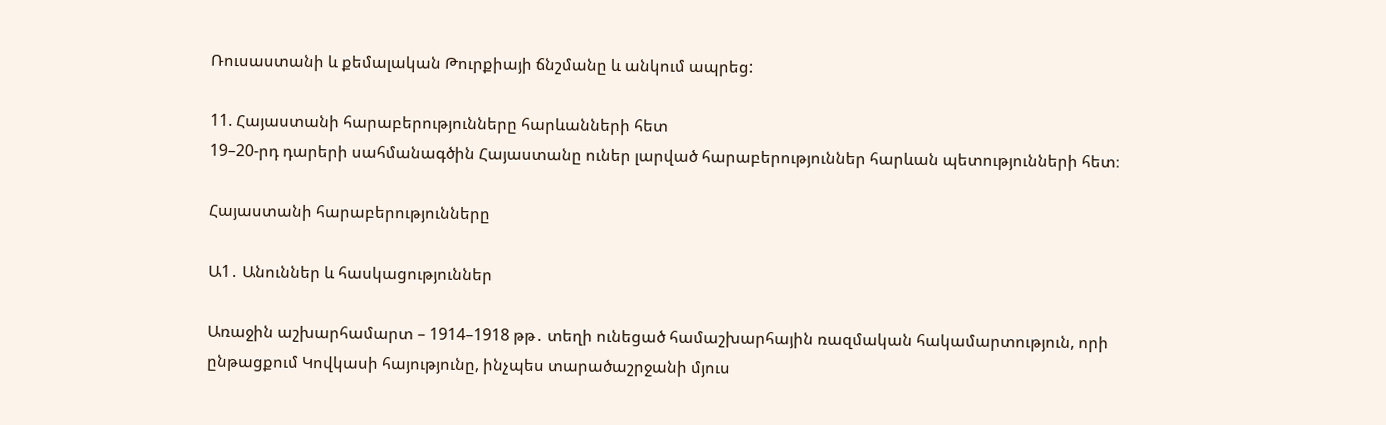Ռուսաստանի և քեմալական Թուրքիայի ճնշմանը և անկում ապրեց:

11. Հայաստանի հարաբերությունները հարևանների հետ
19–20-րդ դարերի սահմանագծին Հայաստանը ուներ լարված հարաբերություններ հարևան պետությունների հետ։

Հայաստանի հարաբերությունները

Ա1․ Անուններ և հասկացություններ

Առաջին աշխարհամարտ – 1914–1918 թթ․ տեղի ունեցած համաշխարհային ռազմական հակամարտություն, որի ընթացքում Կովկասի հայությունը, ինչպես տարածաշրջանի մյուս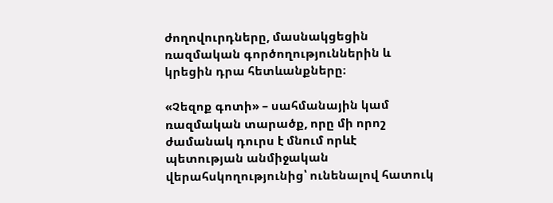ժողովուրդները, մասնակցեցին ռազմական գործողություններին և կրեցին դրա հետևանքները։

«Չեզոք գոտի» – սահմանային կամ ռազմական տարածք, որը մի որոշ ժամանակ դուրս է մնում որևէ պետության անմիջական վերահսկողությունից՝ ունենալով հատուկ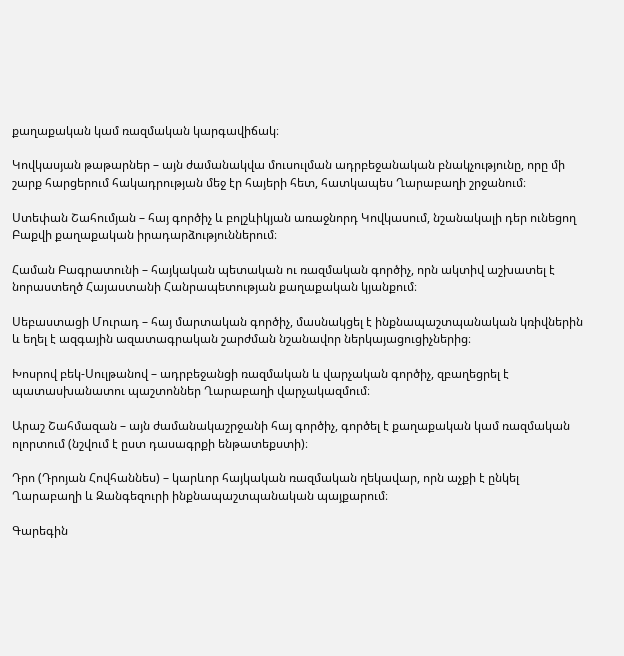քաղաքական կամ ռազմական կարգավիճակ։

Կովկասյան թաթարներ – այն ժամանակվա մուսուլման ադրբեջանական բնակչությունը, որը մի շարք հարցերում հակադրության մեջ էր հայերի հետ, հատկապես Ղարաբաղի շրջանում։

Ստեփան Շահումյան – հայ գործիչ և բոլշևիկյան առաջնորդ Կովկասում, նշանակալի դեր ունեցող Բաքվի քաղաքական իրադարձություններում։

Համան Բագրատունի – հայկական պետական ու ռազմական գործիչ, որն ակտիվ աշխատել է նորաստեղծ Հայաստանի Հանրապետության քաղաքական կյանքում։

Սեբաստացի Մուրադ – հայ մարտական գործիչ, մասնակցել է ինքնապաշտպանական կռիվներին և եղել է ազգային ազատագրական շարժման նշանավոր ներկայացուցիչներից։

Խոսրով բեկ-Սուլթանով – ադրբեջանցի ռազմական և վարչական գործիչ, զբաղեցրել է պատասխանատու պաշտոններ Ղարաբաղի վարչակազմում։

Արաշ Շահմազան – այն ժամանակաշրջանի հայ գործիչ, գործել է քաղաքական կամ ռազմական ոլորտում (նշվում է ըստ դասագրքի ենթատեքստի)։

Դրո (Դրոյան Հովհաննես) – կարևոր հայկական ռազմական ղեկավար, որն աչքի է ընկել Ղարաբաղի և Զանգեզուրի ինքնապաշտպանական պայքարում։

Գարեգին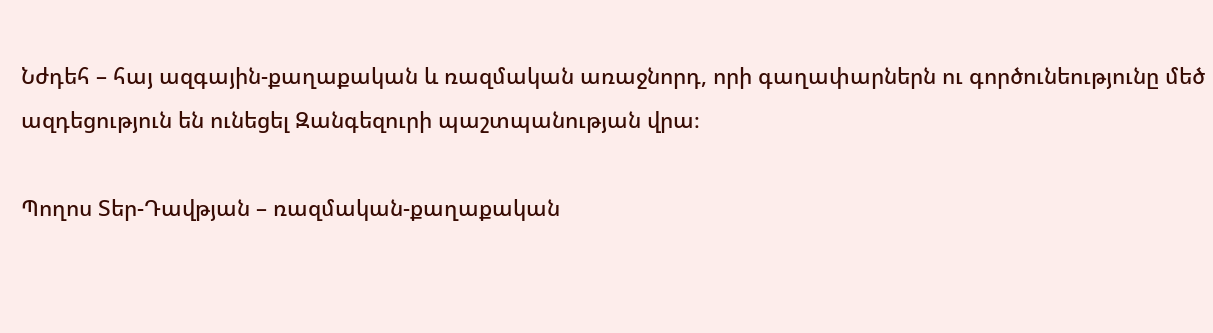Նժդեհ – հայ ազգային-քաղաքական և ռազմական առաջնորդ, որի գաղափարներն ու գործունեությունը մեծ ազդեցություն են ունեցել Զանգեզուրի պաշտպանության վրա։

Պողոս Տեր-Դավթյան – ռազմական-քաղաքական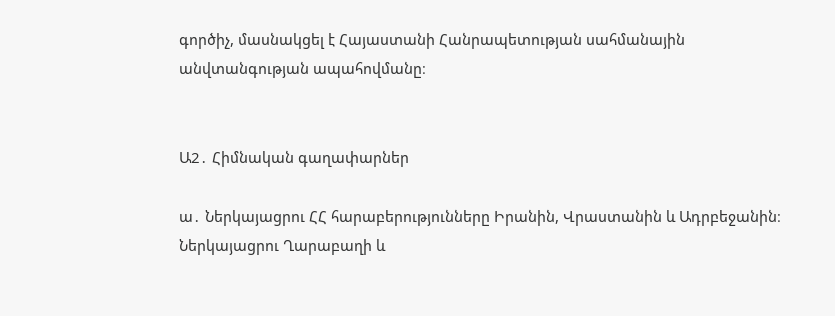գործիչ, մասնակցել է Հայաստանի Հանրապետության սահմանային անվտանգության ապահովմանը։


Ա2․ Հիմնական գաղափարներ

ա․ Ներկայացրու ՀՀ հարաբերությունները Իրանին, Վրաստանին և Ադրբեջանին։ Ներկայացրու Ղարաբաղի և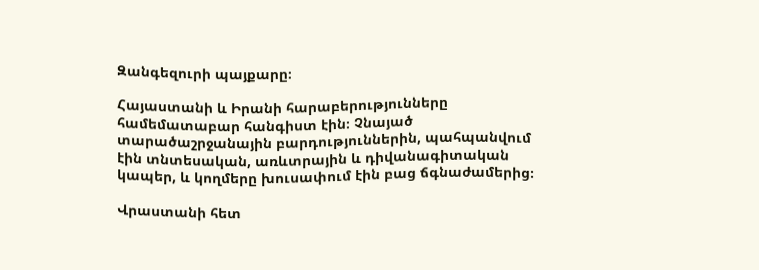Զանգեզուրի պայքարը։

Հայաստանի և Իրանի հարաբերությունները համեմատաբար հանգիստ էին։ Չնայած տարածաշրջանային բարդություններին, պահպանվում էին տնտեսական, առևտրային և դիվանագիտական կապեր, և կողմերը խուսափում էին բաց ճգնաժամերից։

Վրաստանի հետ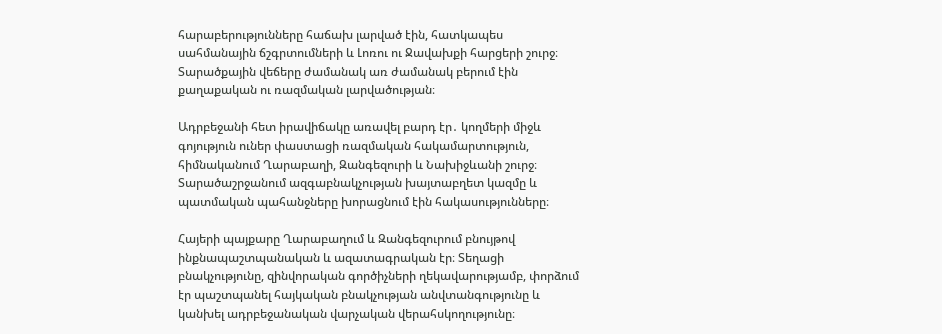հարաբերությունները հաճախ լարված էին, հատկապես սահմանային ճշգրտումների և Լոռու ու Ջավախքի հարցերի շուրջ։ Տարածքային վեճերը ժամանակ առ ժամանակ բերում էին քաղաքական ու ռազմական լարվածության։

Ադրբեջանի հետ իրավիճակը առավել բարդ էր․ կողմերի միջև գոյություն ուներ փաստացի ռազմական հակամարտություն, հիմնականում Ղարաբաղի, Զանգեզուրի և Նախիջևանի շուրջ։ Տարածաշրջանում ազգաբնակչության խայտաբղետ կազմը և պատմական պահանջները խորացնում էին հակասությունները։

Հայերի պայքարը Ղարաբաղում և Զանգեզուրում բնույթով ինքնապաշտպանական և ազատագրական էր։ Տեղացի բնակչությունը, զինվորական գործիչների ղեկավարությամբ, փորձում էր պաշտպանել հայկական բնակչության անվտանգությունը և կանխել ադրբեջանական վարչական վերահսկողությունը։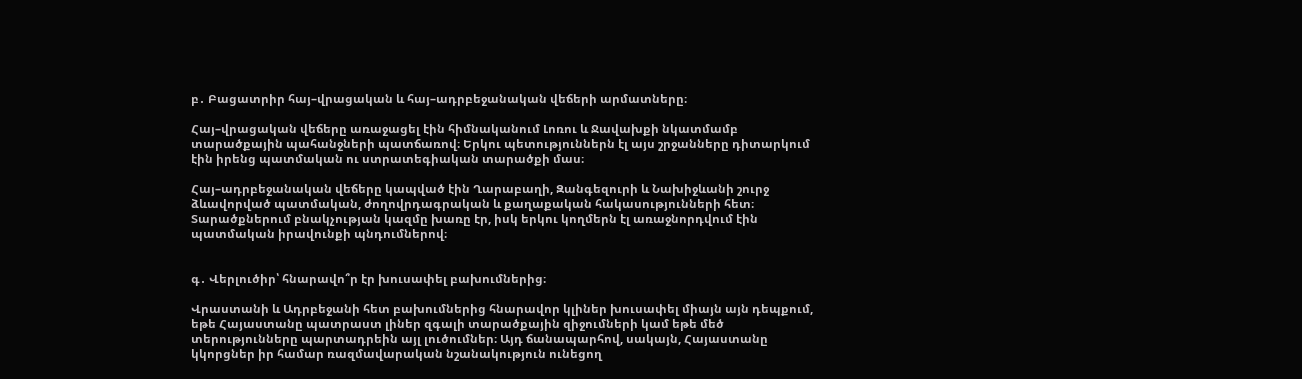բ․ Բացատրիր հայ–վրացական և հայ–ադրբեջանական վեճերի արմատները։

Հայ–վրացական վեճերը առաջացել էին հիմնականում Լոռու և Ջավախքի նկատմամբ տարածքային պահանջների պատճառով։ Երկու պետություններն էլ այս շրջանները դիտարկում էին իրենց պատմական ու ստրատեգիական տարածքի մաս։

Հայ–ադրբեջանական վեճերը կապված էին Ղարաբաղի, Զանգեզուրի և Նախիջևանի շուրջ ձևավորված պատմական, ժողովրդագրական և քաղաքական հակասությունների հետ։ Տարածքներում բնակչության կազմը խառը էր, իսկ երկու կողմերն էլ առաջնորդվում էին պատմական իրավունքի պնդումներով։


գ․ Վերլուծիր՝ հնարավո՞ր էր խուսափել բախումներից։

Վրաստանի և Ադրբեջանի հետ բախումներից հնարավոր կլիներ խուսափել միայն այն դեպքում, եթե Հայաստանը պատրաստ լիներ զգալի տարածքային զիջումների կամ եթե մեծ տերությունները պարտադրեին այլ լուծումներ։ Այդ ճանապարհով, սակայն, Հայաստանը կկորցներ իր համար ռազմավարական նշանակություն ունեցող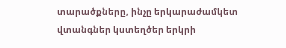տարածքները, ինչը երկարաժամկետ վտանգներ կստեղծեր երկրի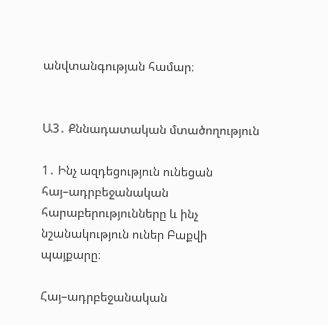անվտանգության համար։


Ա3․ Քննադատական մտածողություն

1․ Ինչ ազդեցություն ունեցան հայ–ադրբեջանական հարաբերությունները և ինչ նշանակություն ուներ Բաքվի պայքարը։

Հայ–ադրբեջանական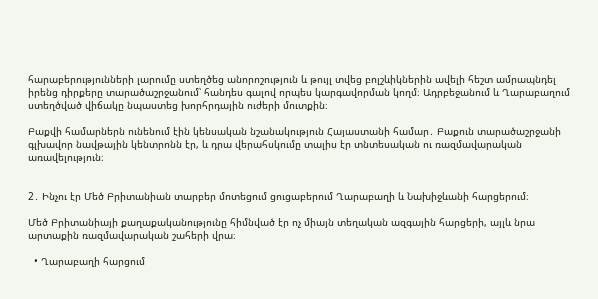հարաբերությունների լարումը ստեղծեց անորոշություն և թույլ տվեց բոլշևիկներին ավելի հեշտ ամրապնդել իրենց դիրքերը տարածաշրջանում՝ հանդես գալով որպես կարգավորման կողմ։ Ադրբեջանում և Ղարաբաղում ստեղծված վիճակը նպաստեց խորհրդային ուժերի մուտքին։

Բաքվի համարներն ունենում էին կենսական նշանակություն Հայաստանի համար․ Բաքուն տարածաշրջանի գլխավոր նավթային կենտրոնն էր, և դրա վերահսկումը տալիս էր տնտեսական ու ռազմավարական առավելություն։


2․ Ինչու էր Մեծ Բրիտանիան տարբեր մոտեցում ցուցաբերում Ղարաբաղի և Նախիջևանի հարցերում։

Մեծ Բրիտանիայի քաղաքականությունը հիմնված էր ոչ միայն տեղական ազգային հարցերի, այլև նրա արտաքին ռազմավարական շահերի վրա։

  • Ղարաբաղի հարցում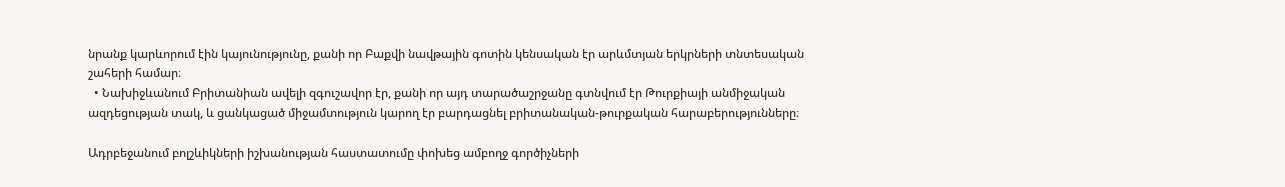նրանք կարևորում էին կայունությունը, քանի որ Բաքվի նավթային գոտին կենսական էր արևմտյան երկրների տնտեսական շահերի համար։
  • Նախիջևանում Բրիտանիան ավելի զգուշավոր էր, քանի որ այդ տարածաշրջանը գտնվում էր Թուրքիայի անմիջական ազդեցության տակ, և ցանկացած միջամտություն կարող էր բարդացնել բրիտանական-թուրքական հարաբերությունները։

Ադրբեջանում բոլշևիկների իշխանության հաստատումը փոխեց ամբողջ գործիչների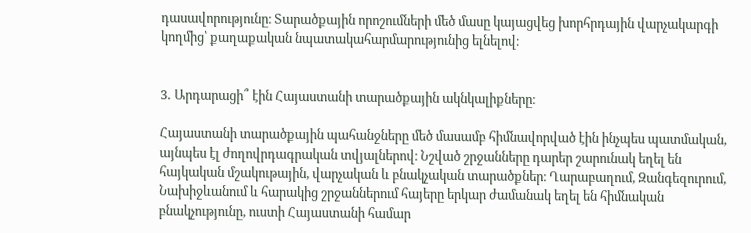դասավորությունը։ Տարածքային որոշումների մեծ մասը կայացվեց խորհրդային վարչակարգի կողմից՝ քաղաքական նպատակահարմարությունից ելնելով։


3․ Արդարացի՞ էին Հայաստանի տարածքային ակնկալիքները։

Հայաստանի տարածքային պահանջները մեծ մասամբ հիմնավորված էին ինչպես պատմական, այնպես էլ ժողովրդագրական տվյալներով։ Նշված շրջանները դարեր շարունակ եղել են հայկական մշակութային, վարչական և բնակչական տարածքներ։ Ղարաբաղում, Զանգեզուրում, Նախիջևանում և հարակից շրջաններում հայերը երկար ժամանակ եղել են հիմնական բնակչությունը, ուստի Հայաստանի համար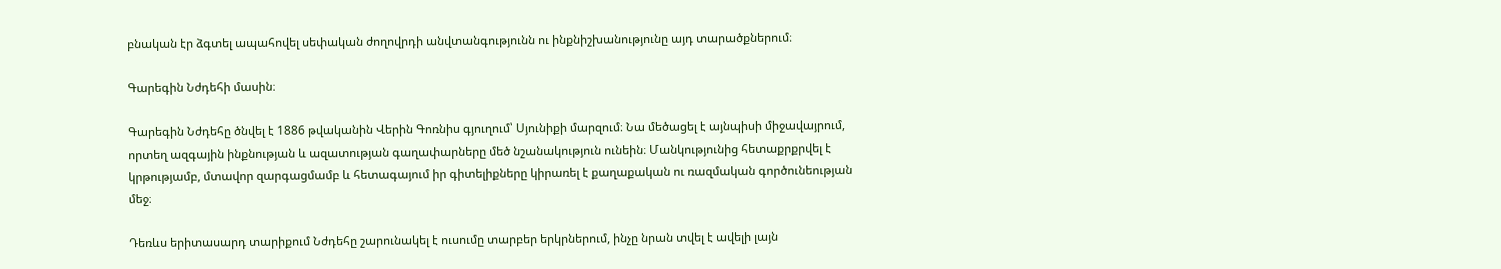բնական էր ձգտել ապահովել սեփական ժողովրդի անվտանգությունն ու ինքնիշխանությունը այդ տարածքներում։

Գարեգին Նժդեհի մասին։

Գարեգին Նժդեհը ծնվել է 1886 թվականին Վերին Գոռնիս գյուղում՝ Սյունիքի մարզում։ Նա մեծացել է այնպիսի միջավայրում, որտեղ ազգային ինքնության և ազատության գաղափարները մեծ նշանակություն ունեին։ Մանկությունից հետաքրքրվել է կրթությամբ, մտավոր զարգացմամբ և հետագայում իր գիտելիքները կիրառել է քաղաքական ու ռազմական գործունեության մեջ։

Դեռևս երիտասարդ տարիքում Նժդեհը շարունակել է ուսումը տարբեր երկրներում, ինչը նրան տվել է ավելի լայն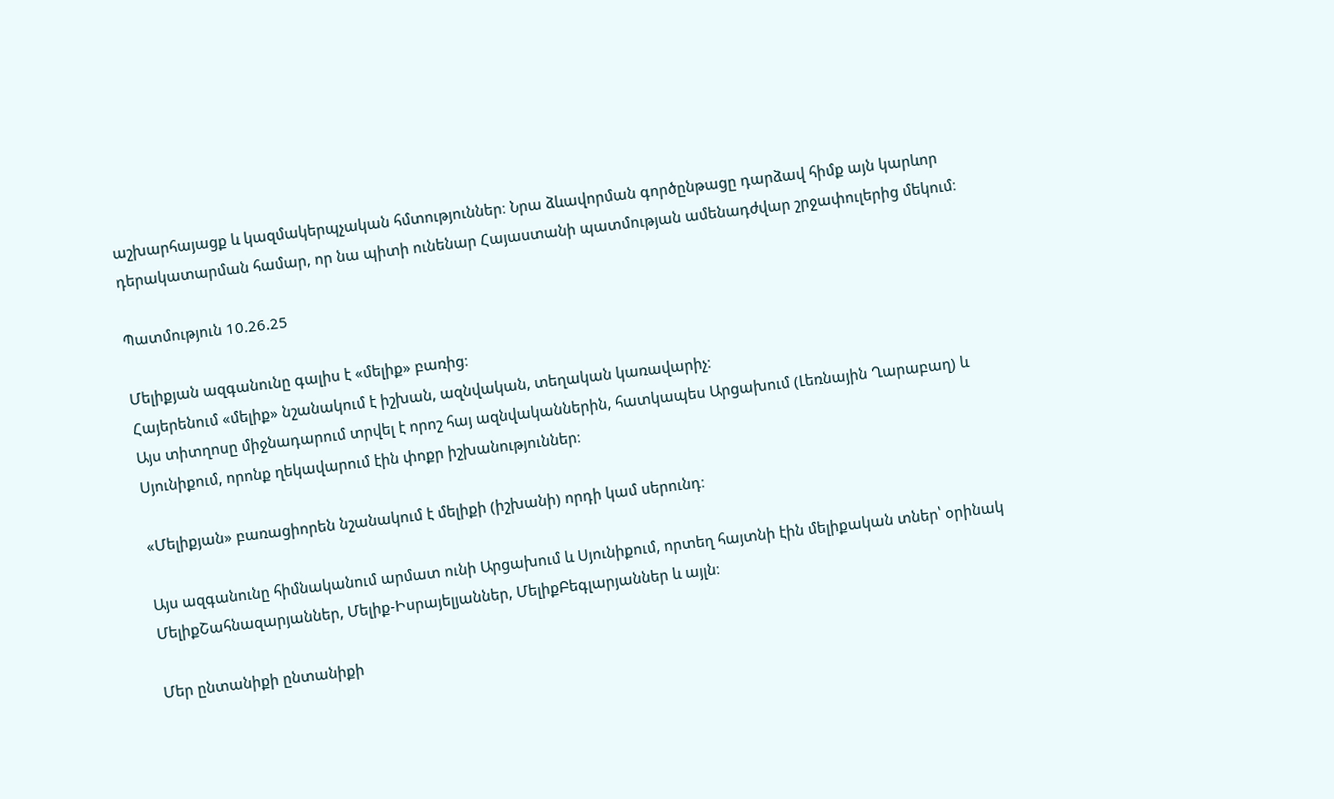աշխարհայացք և կազմակերպչական հմտություններ։ Նրա ձևավորման գործընթացը դարձավ հիմք այն կարևոր դերակատարման համար, որ նա պիտի ունենար Հայաստանի պատմության ամենադժվար շրջափուլերից մեկում։

Պատմություն 10.26.25

Մելիքյան ազգանունը գալիս է «մելիք» բառից։
Հայերենում «մելիք» նշանակում է իշխան, ազնվական, տեղական կառավարիչ։
Այս տիտղոսը միջնադարում տրվել է որոշ հայ ազնվականներին, հատկապես Արցախում (Լեռնային Ղարաբաղ) և Սյունիքում, որոնք ղեկավարում էին փոքր իշխանություններ։

«Մելիքյան» բառացիորեն նշանակում է մելիքի (իշխանի) որդի կամ սերունդ։

Այս ազգանունը հիմնականում արմատ ունի Արցախում և Սյունիքում, որտեղ հայտնի էին մելիքական տներ՝ օրինակ ՄելիքՇահնազարյաններ, Մելիք-Իսրայելյաններ, ՄելիքԲեգլարյաններ և այլն։

Մեր ընտանիքի ընտանիքի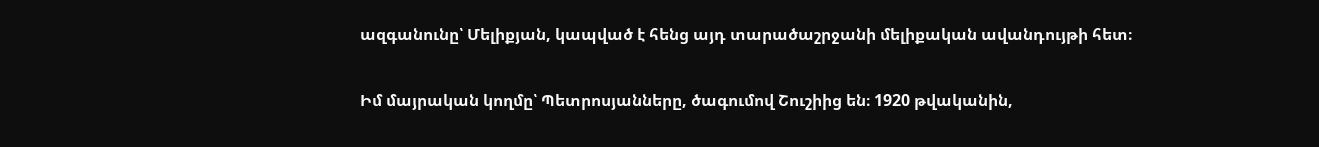ազգանունը՝ Մելիքյան, կապված է հենց այդ տարածաշրջանի մելիքական ավանդույթի հետ։

Իմ մայրական կողմը՝ Պետրոսյանները, ծագումով Շուշիից են։ 1920 թվականին,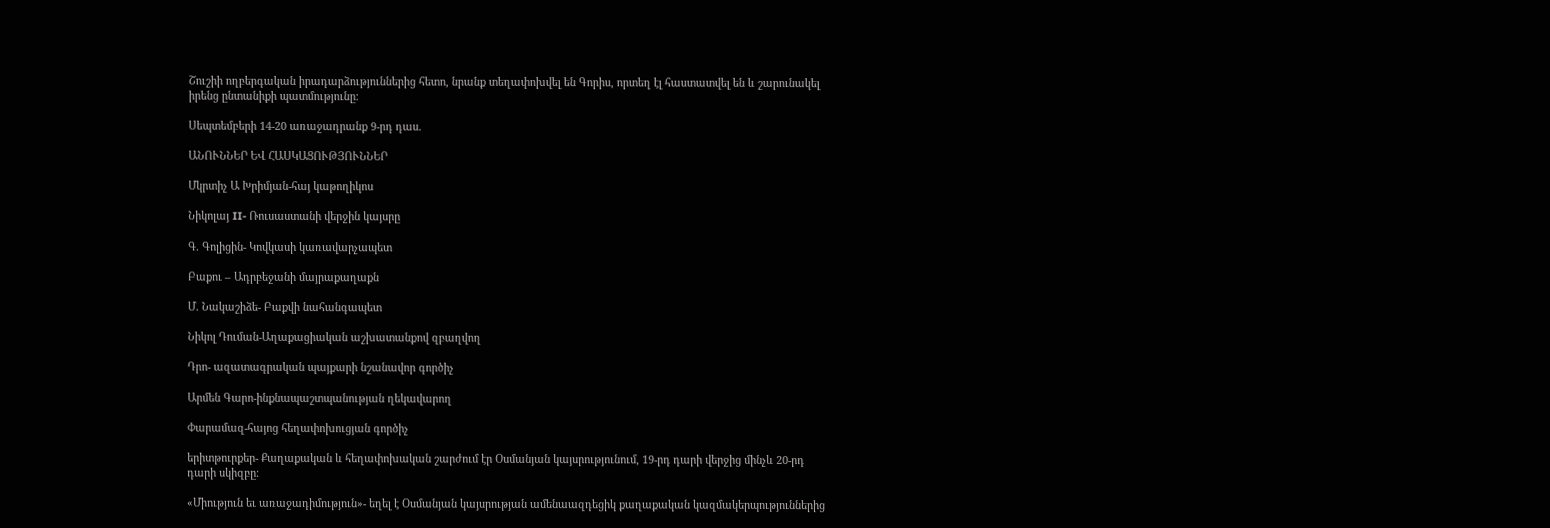Շուշիի ողբերգական իրադարձություններից հետո, նրանք տեղափոխվել են Գորիս, որտեղ էլ հաստատվել են և շարունակել իրենց ընտանիքի պատմությունը։

Սեպտեմբերի 14-20 առաջադրանք 9-րդ դաս.

ԱՆՈՒՆՆԵՐ ԵՎ ՀԱՍԿԱՑՈՒԹՅՈՒՆՆԵՐ

Մկրտիչ Ա Խրիմյան-հայ կաթողիկոս

Նիկոլայ II- Ռուսաստանի վերջին կայսրը

Գ. Գոլիցին- Կովկասի կառավարչապետ

Բաքու – Ադրբեջանի մայրաքաղաքն

Մ. Նակաշիձե- Բաքվի նահանգապետ

Նիկոլ Դուման-Աղաքացիական աշխատանքով զբաղվող

Դրո- ազատագրական պայքարի նշանավոր գործիչ

Արմեն Գարո-ինքնապաշտպանության ղեկավարող

Փարամազ-հայոց հեղափոխուցյան գործիչ

երիտթուրքեր- Քաղաքական և հեղափոխական շարժում էր Օսմանյան կայսրությունում, 19-րդ դարի վերջից մինչև 20-րդ դարի սկիզբը։

«Միություն եւ առաջադիմություն»- եղել է Օսմանյան կայսրության ամենաազդեցիկ քաղաքական կազմակերպություններից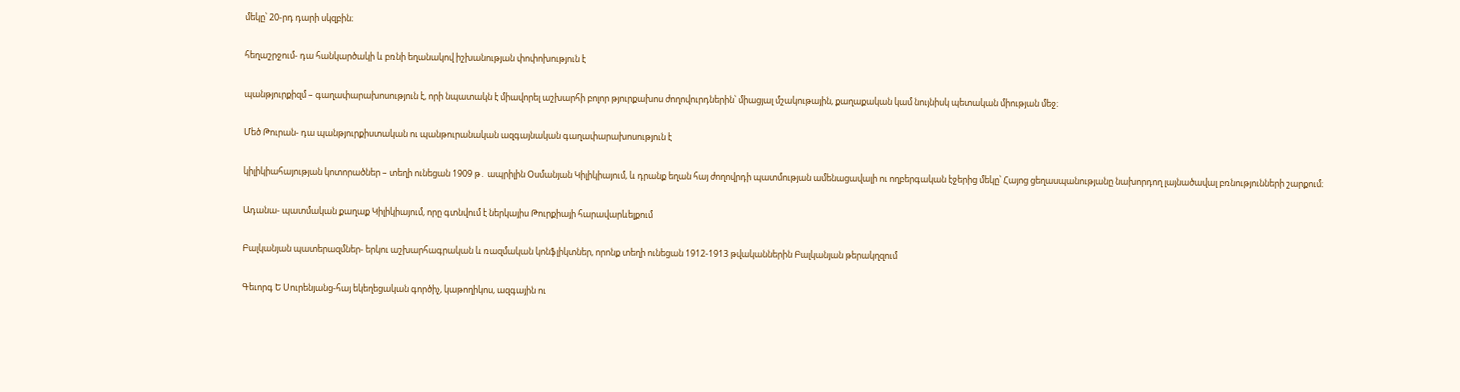մեկը՝ 20-րդ դարի սկզբին։

հեղաշրջում- դա հանկարծակի և բռնի եղանակով իշխանության փոփոխություն է

պանթյուրքիզմ – գաղափարախոսություն է, որի նպատակն է միավորել աշխարհի բոլոր թյուրքախոս ժողովուրդներին՝ միացյալ մշակութային, քաղաքական կամ նույնիսկ պետական միության մեջ։

Մեծ Թուրան- դա պանթյուրքիստական ու պանթուրանական ազգայնական գաղափարախոսություն է

կիլիկիահայության կոտորածներ – տեղի ունեցան 1909 թ․ ապրիլին Օսմանյան Կիլիկիայում, և դրանք եղան հայ ժողովրդի պատմության ամենացավալի ու ողբերգական էջերից մեկը՝ Հայոց ցեղասպանությանը նախորդող լայնածավալ բռնությունների շարքում։

Ադանա- պատմական քաղաք Կիլիկիայում, որը գտնվում է ներկայիս Թուրքիայի հարավարևելքում

Բալկանյան պատերազմներ- երկու աշխարհագրական և ռազմական կոնֆլիկտներ, որոնք տեղի ունեցան 1912-1913 թվականներին Բալկանյան թերակղզում

Գեւորգ Ե Սուրենյանց-հայ եկեղեցական գործիչ, կաթողիկոս, ազգային ու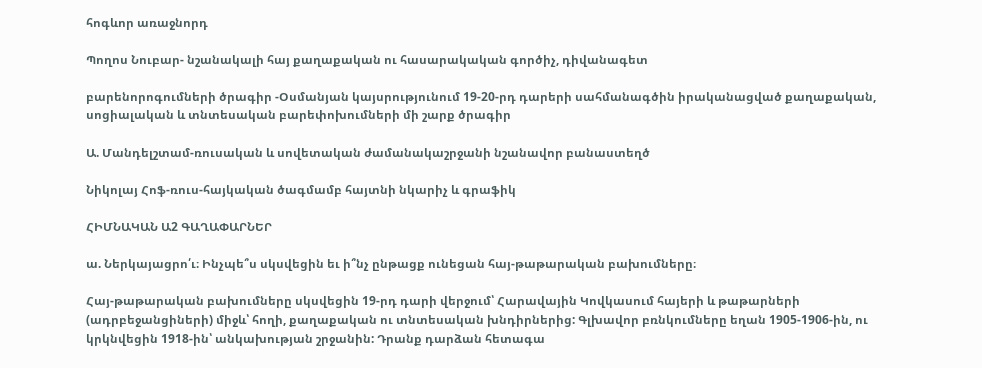հոգևոր առաջնորդ

Պողոս Նուբար- նշանակալի հայ քաղաքական ու հասարակական գործիչ, դիվանագետ

բարենորոգումների ծրագիր -Օսմանյան կայսրությունում 19-20-րդ դարերի սահմանագծին իրականացված քաղաքական, սոցիալական և տնտեսական բարեփոխումների մի շարք ծրագիր

Ա. Մանդելշտամ-ռուսական և սովետական ժամանակաշրջանի նշանավոր բանաստեղծ

Նիկոլայ Հոֆ-ռուս-հայկական ծագմամբ հայտնի նկարիչ և գրաֆիկ

ՀԻՄՆԱԿԱՆ Ա2 ԳԱՂԱՓԱՐՆԵՐ

ա. Ներկայացրո՛ւ։ Ինչպե՞ս սկսվեցին եւ ի՞նչ ընթացք ունեցան հայ-թաթարական բախումները։

Հայ-թաթարական բախումները սկսվեցին 19-րդ դարի վերջում՝ Հարավային Կովկասում հայերի և թաթարների (ադրբեջանցիների) միջև՝ հողի, քաղաքական ու տնտեսական խնդիրներից: Գլխավոր բռնկումները եղան 1905-1906-ին, ու կրկնվեցին 1918-ին՝ անկախության շրջանին: Դրանք դարձան հետագա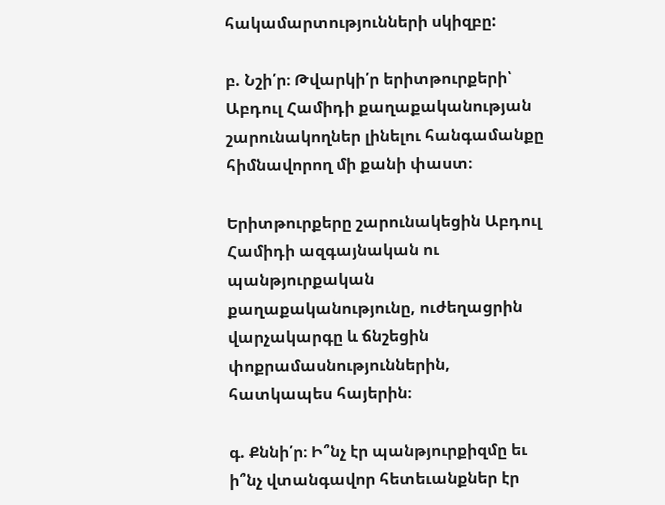հակամարտությունների սկիզբը:

բ. Նշի՛ր։ Թվարկի՛ր երիտթուրքերի՝ Աբդուլ Համիդի քաղաքականության շարունակողներ լինելու հանգամանքը հիմնավորող մի քանի փաստ։

Երիտթուրքերը շարունակեցին Աբդուլ Համիդի ազգայնական ու պանթյուրքական քաղաքականությունը, ուժեղացրին վարչակարգը և ճնշեցին փոքրամասնություններին, հատկապես հայերին։

գ. Քննի՛ր։ Ի՞նչ էր պանթյուրքիզմը եւ ի՞նչ վտանգավոր հետեւանքներ էր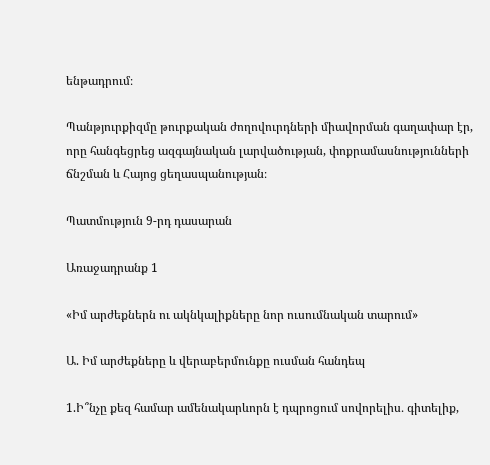ենթադրում։

Պանթյուրքիզմը թուրքական ժողովուրդների միավորման գաղափար էր, որը հանգեցրեց ազգայնական լարվածության, փոքրամասնությունների ճնշման և Հայոց ցեղասպանության։

Պատմություն 9-րդ դասարան

Առաջադրանք 1

«Իմ արժեքներն ու ակնկալիքները նոր ուսումնական տարում»

Ա. Իմ արժեքները և վերաբերմունքը ուսման հանդեպ

1.Ի՞նչը քեզ համար ամենակարևորն է դպրոցում սովորելիս․ գիտելիք,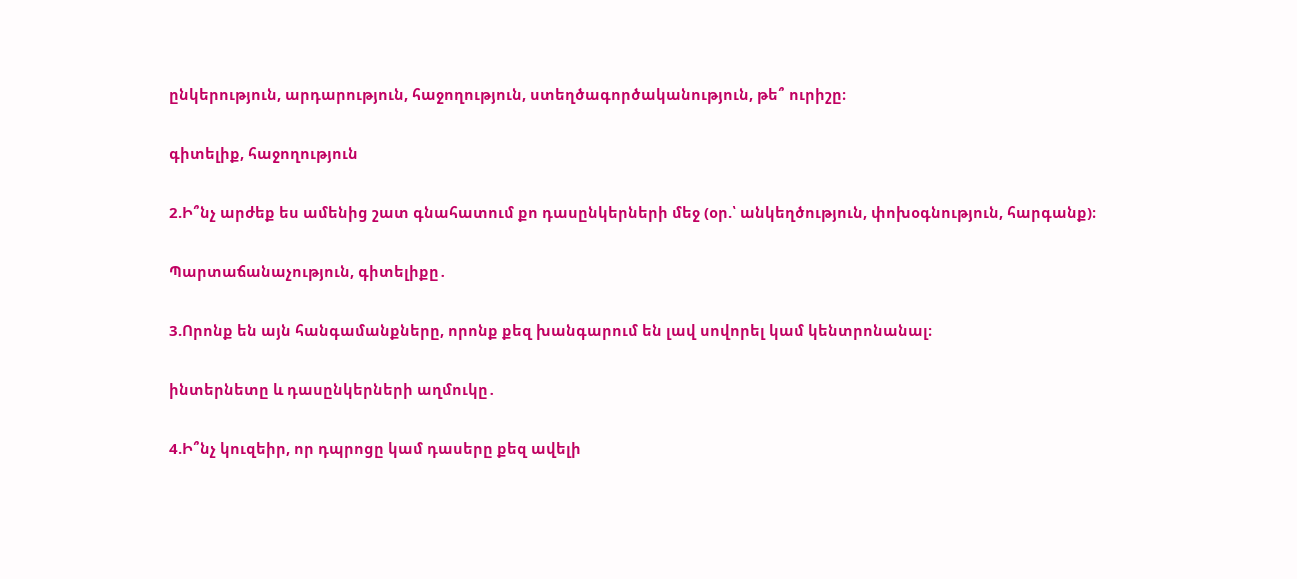ընկերություն, արդարություն, հաջողություն, ստեղծագործականություն, թե՞ ուրիշը։

գիտելիք, հաջողություն

2.Ի՞նչ արժեք ես ամենից շատ գնահատում քո դասընկերների մեջ (օր.՝ անկեղծություն, փոխօգնություն, հարգանք)։

Պարտաճանաչություն, գիտելիքը․

3.Որոնք են այն հանգամանքները, որոնք քեզ խանգարում են լավ սովորել կամ կենտրոնանալ։

ինտերնետը և դասընկերների աղմուկը․

4.Ի՞նչ կուզեիր, որ դպրոցը կամ դասերը քեզ ավելի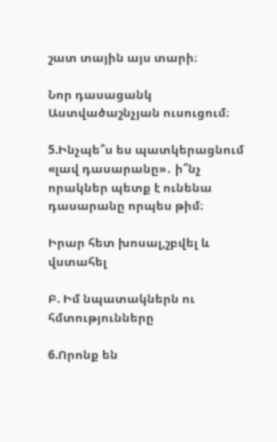շատ տային այս տարի։

Նոր դասացանկ Աստվածաշնչյան ուսուցում։

5.Ինչպե՞ս ես պատկերացնում «լավ դասարանը»․ ի՞նչ որակներ պետք է ունենա դասարանը որպես թիմ։

Իրար հետ խոսալ,շբվել և վստահել

Բ. Իմ նպատակներն ու հմտությունները

6.Որոնք են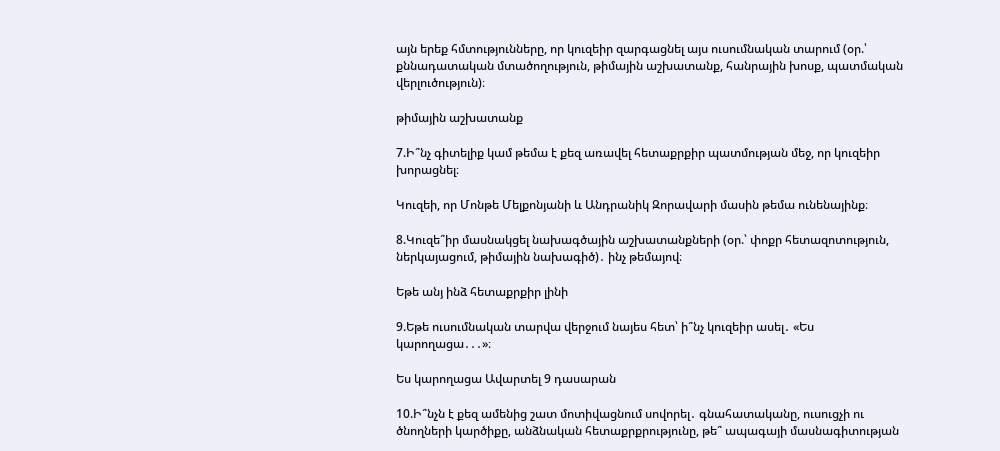այն երեք հմտությունները, որ կուզեիր զարգացնել այս ուսումնական տարում (օր.՝ քննադատական մտածողություն, թիմային աշխատանք, հանրային խոսք, պատմական վերլուծություն)։

թիմային աշխատանք

7.Ի՞նչ գիտելիք կամ թեմա է քեզ առավել հետաքրքիր պատմության մեջ, որ կուզեիր խորացնել։

Կուզեի, որ Մոնթե Մելքոնյանի և Անդրանիկ Զորավարի մասին թեմա ունենայինք։

8.Կուզե՞իր մասնակցել նախագծային աշխատանքների (օր.՝ փոքր հետազոտություն, ներկայացում, թիմային նախագիծ)․ ինչ թեմայով։

Եթե անյ ինձ հետաքրքիր լինի

9.Եթե ուսումնական տարվա վերջում նայես հետ՝ ի՞նչ կուզեիր ասել․ «Ես կարողացա․․․»։

Ես կարողացա Ավարտել 9 դասարան

10.Ի՞նչն է քեզ ամենից շատ մոտիվացնում սովորել․ գնահատականը, ուսուցչի ու ծնողների կարծիքը, անձնական հետաքրքրությունը, թե՞ ապագայի մասնագիտության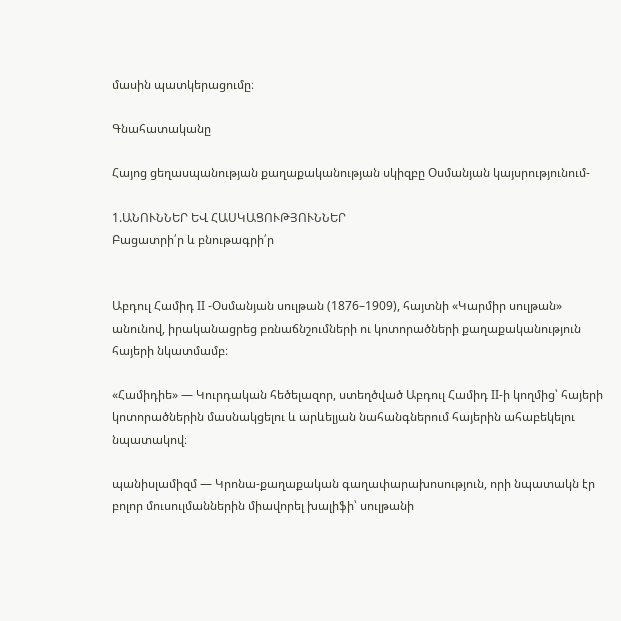մասին պատկերացումը։

Գնահատականը

Հայոց ցեղասպանության քաղաքականության սկիզբը Օսմանյան կայսրությունում-

1.ԱՆՈՒՆՆԵՐ ԵՎ ՀԱՍԿԱՑՈՒԹՅՈՒՆՆԵՐ
Բացատրի՛ր և բնութագրի՛ր


Աբդուլ Համիդ II -Օսմանյան սուլթան (1876–1909), հայտնի «Կարմիր սուլթան» անունով, իրականացրեց բռնաճնշումների ու կոտորածների քաղաքականություն հայերի նկատմամբ։

«Համիդիե» — Կուրդական հեծելազոր, ստեղծված Աբդուլ Համիդ II-ի կողմից՝ հայերի կոտորածներին մասնակցելու և արևելյան նահանգներում հայերին ահաբեկելու նպատակով։

պանիսլամիզմ — Կրոնա-քաղաքական գաղափարախոսություն, որի նպատակն էր բոլոր մուսուլմաններին միավորել խալիֆի՝ սուլթանի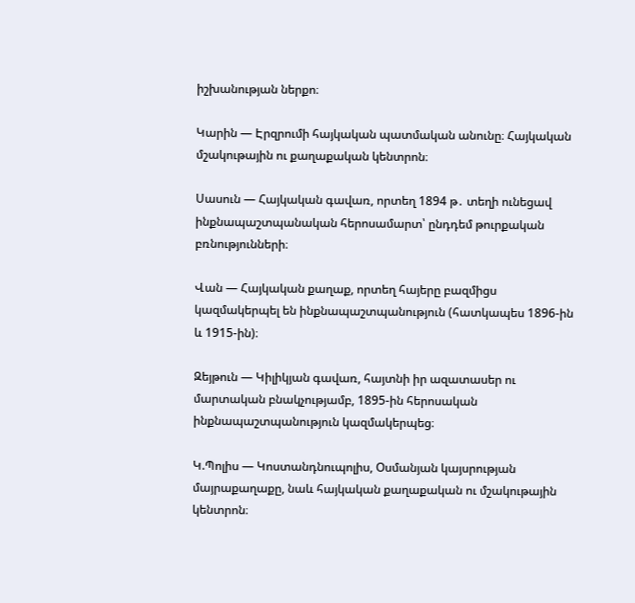իշխանության ներքո։

Կարին — Էրզրումի հայկական պատմական անունը։ Հայկական մշակութային ու քաղաքական կենտրոն։

Սասուն — Հայկական գավառ, որտեղ 1894 թ․ տեղի ունեցավ ինքնապաշտպանական հերոսամարտ՝ ընդդեմ թուրքական բռնությունների։

Վան — Հայկական քաղաք, որտեղ հայերը բազմիցս կազմակերպել են ինքնապաշտպանություն (հատկապես 1896-ին և 1915-ին)։

Զեյթուն — Կիլիկյան գավառ, հայտնի իր ազատասեր ու մարտական բնակչությամբ, 1895-ին հերոսական ինքնապաշտպանություն կազմակերպեց։

Կ.Պոլիս — Կոստանդնուպոլիս, Օսմանյան կայսրության մայրաքաղաքը, նաև հայկական քաղաքական ու մշակութային կենտրոն։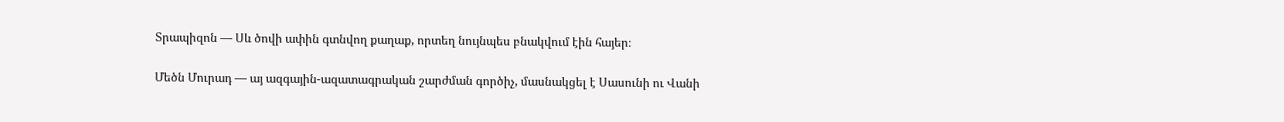Տրապիզոն — Սև ծովի ափին գտնվող քաղաք, որտեղ նույնպես բնակվում էին հայեր։

Մեծն Մուրադ — այ ազգային-ազատագրական շարժման գործիչ, մասնակցել է Սասունի ու Վանի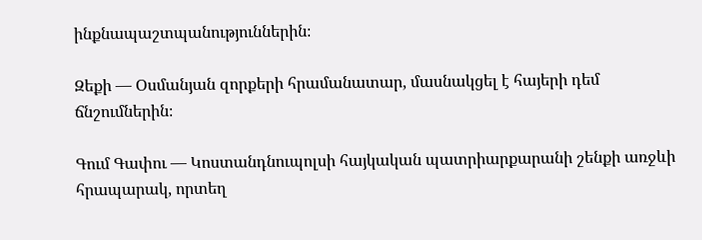ինքնապաշտպանություններին։

Զեքի — Օսմանյան զորքերի հրամանատար, մասնակցել է հայերի դեմ ճնշումներին։

Գում Գափու — Կոստանդնուպոլսի հայկական պատրիարքարանի շենքի առջևի հրապարակ, որտեղ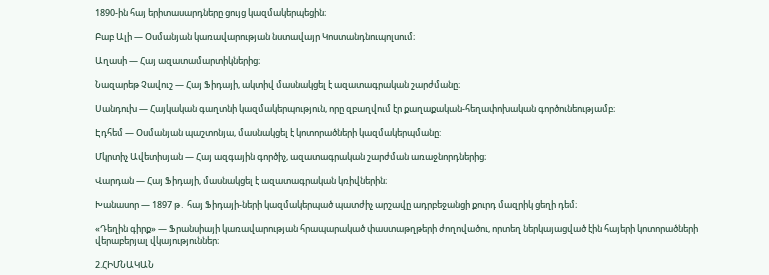1890-ին հայ երիտասարդները ցույց կազմակերպեցին։

Բաբ Ալի — Օսմանյան կառավարության նստավայր Կոստանդնուպոլսում։

Աղասի — Հայ ազատամարտիկներից։

Նազարեթ Չավուշ — Հայ Ֆիդայի, ակտիվ մասնակցել է ազատագրական շարժմանը։

Սանդուխ — Հայկական գաղտնի կազմակերպություն, որը զբաղվում էր քաղաքական-հեղափոխական գործունեությամբ։

Էդհեմ — Օսմանյան պաշտոնյա, մասնակցել է կոտորածների կազմակերպմանը:

Մկրտիչ Ավետիսյան — Հայ ազգային գործիչ, ազատագրական շարժման առաջնորդներից։

Վարդան — Հայ Ֆիդայի, մասնակցել է ազատագրական կռիվներին։

Խանասոր — 1897 թ․ հայ Ֆիդայի-ների կազմակերպած պատժիչ արշավը ադրբեջանցի քուրդ մազրիկ ցեղի դեմ։

«Դեղին գիրք» — Ֆրանսիայի կառավարության հրապարակած փաստաթղթերի ժողովածու, որտեղ ներկայացված էին հայերի կոտորածների վերաբերյալ վկայություններ։

2.ՀԻՄՆԱԿԱՆ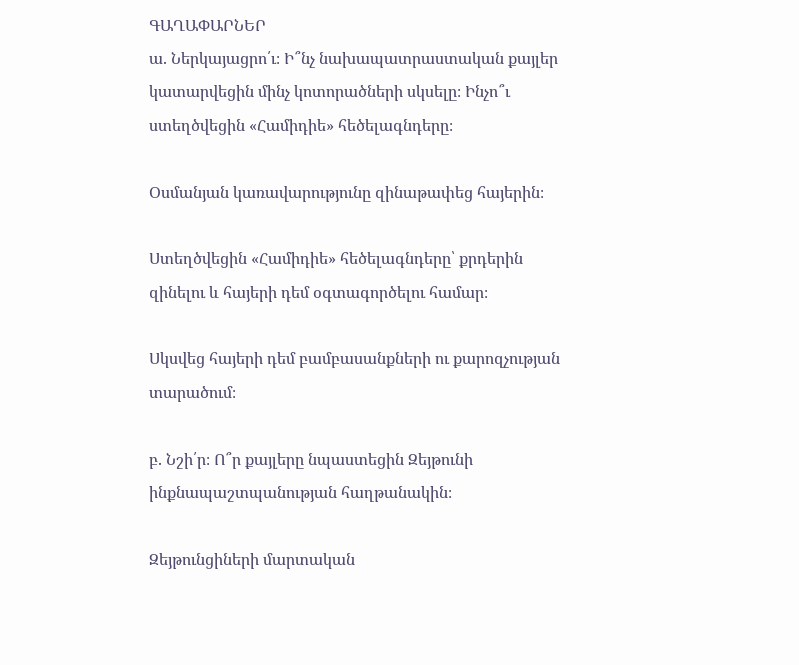ԳԱՂԱՓԱՐՆԵՐ
ա. Ներկայացրո՛ւ։ Ի՞նչ նախապատրաստական քայլեր կատարվեցին մինչ կոտորածների սկսելը։ Ինչո՞ւ
ստեղծվեցին «Համիդիե» հեծելագնդերը։

Օսմանյան կառավարությունը զինաթափեց հայերին։

Ստեղծվեցին «Համիդիե» հեծելագնդերը՝ քրդերին զինելու և հայերի դեմ օգտագործելու համար։

Սկսվեց հայերի դեմ բամբասանքների ու քարոզչության տարածում։

բ. Նշի՛ր։ Ո՞ր քայլերը նպաստեցին Զեյթունի ինքնապաշտպանության հաղթանակին։

Զեյթունցիների մարտական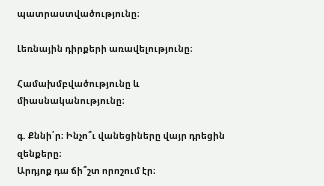պատրաստվածությունը։

Լեռնային դիրքերի առավելությունը։

Համախմբվածությունը և միասնականությունը։

գ. Քննի՛ր։ Ինչո՞ւ վանեցիները վայր դրեցին զենքերը։
Արդյոք դա ճի՞շտ որոշում էր։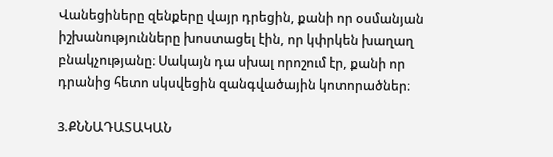Վանեցիները զենքերը վայր դրեցին, քանի որ օսմանյան իշխանությունները խոստացել էին, որ կփրկեն խաղաղ բնակչությանը։ Սակայն դա սխալ որոշում էր, քանի որ դրանից հետո սկսվեցին զանգվածային կոտորածներ։

3.ՔՆՆԱԴԱՏԱԿԱՆ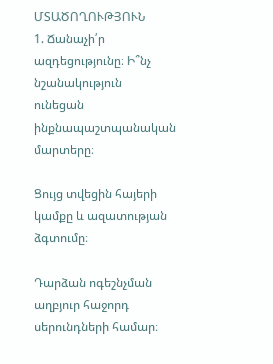ՄՏԱԾՈՂՈՒԹՅՈՒՆ
1. Ճանաչի՛ր ազդեցությունը։ Ի՞նչ նշանակություն
ունեցան ինքնապաշտպանական մարտերը։

Ցույց տվեցին հայերի կամքը և ազատության ձգտումը։

Դարձան ոգեշնչման աղբյուր հաջորդ սերունդների համար։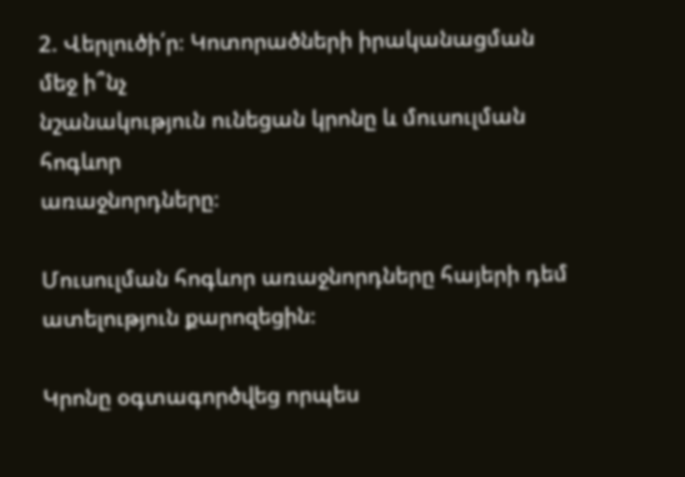2. Վերլուծի՛ր։ Կոտորածների իրականացման մեջ ի՞նչ
նշանակություն ունեցան կրոնը և մուսուլման հոգևոր
առաջնորդները։

Մուսուլման հոգևոր առաջնորդները հայերի դեմ ատելություն քարոզեցին։

Կրոնը օգտագործվեց որպես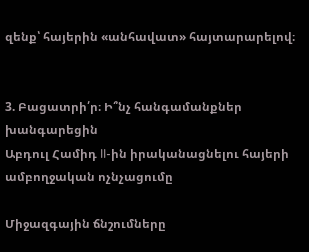զենք՝ հայերին «անհավատ» հայտարարելով։


3. Բացատրի՛ր։ Ի՞նչ հանգամանքներ խանգարեցին
Աբդուլ Համիդ II-ին իրականացնելու հայերի ամբողջական ոչնչացումը

Միջազգային ճնշումները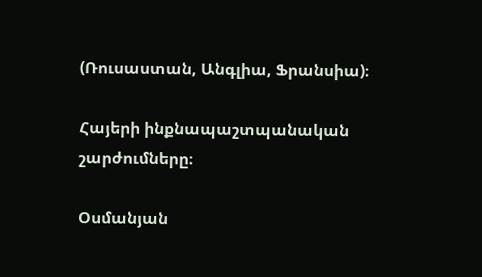(Ռուսաստան, Անգլիա, Ֆրանսիա)։

Հայերի ինքնապաշտպանական շարժումները։

Օսմանյան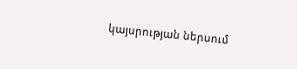կայսրության ներսում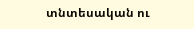տնտեսական ու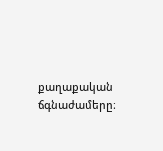քաղաքական ճգնաժամերը։